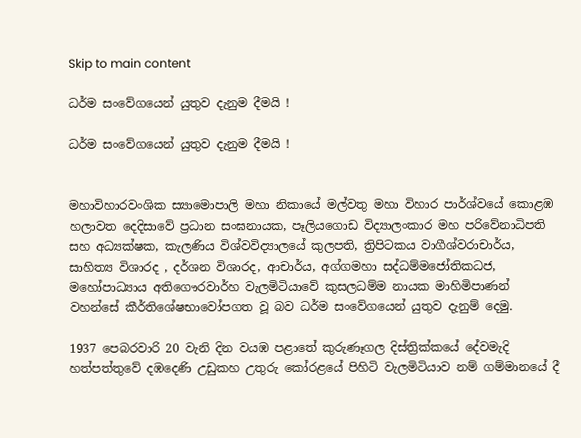Skip to main content

ධර්ම සංවේගයෙන් යුතුව දැනුම දීමයි !

ධර්ම සංවේගයෙන් යුතුව දැනුම දීමයි !


මහාවිහාරවංශික ස්‍යාමොපාලි මහා නිකායේ මල්වතු මහා විහාර පාර්ශ්වයේ කොළඹ හලාවත දෙදිසාවේ ප්‍රධාන සංඝනායක, පෑලියගොඩ විද්‍යාලංකාර මහ පරිවේනාධිපති  සහ අධ්‍යක්ෂක, කැලණිය විශ්වවිද්‍යාලයේ කුලපති, ත්‍රිපිටකය වාගීශ්වරාචාර්ය, සාහිත්‍ය විශාරද , දර්ශන විශාරද, ආචාර්ය, අග්ගමහා සද්ධම්මජෝතිකධජ, මහෝපාධ්‍යාය අතිගෞරවාර්හ වැලමිටියාවේ කුසලධම්ම නායක මාහිමිපාණන් වහන්සේ කීර්තිශේෂභාවෝපගත වූ බව ධර්ම සංවේගයෙන් යුතුව දැනුම් දෙමු.

1937 පෙබරවාරි 20 වැනි දින වයඹ පළාතේ කුරුණෑගල දිස්ත්‍රික්කයේ දේවමැදි හත්පත්තුවේ දඹදෙණි උඩුකහ උතුරු කෝරළයේ පිහිටි වැලමිටියාව නම් ගම්මානයේ දී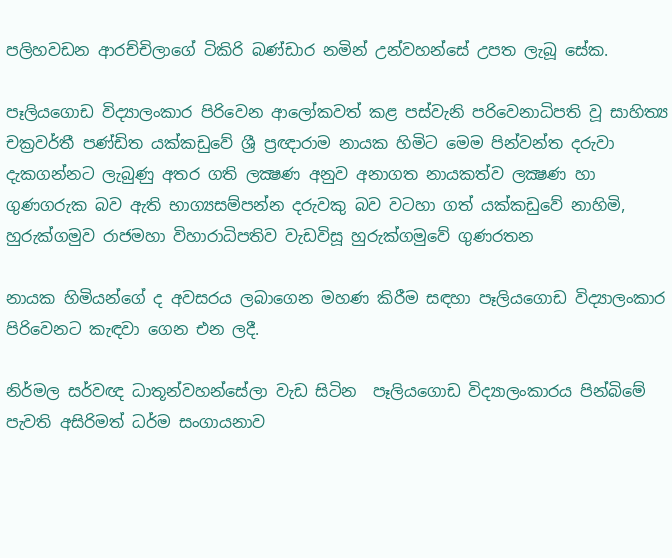පලිහවඩන ආරච්චිලාගේ ටිකිරි බණ්ඩාර නමින් උන්වහන්සේ උපත ලැබූ සේක.

පෑලියගොඩ විද්‍යාලංකාර පිරිවෙන ආලෝකවත් කළ පස්වැනි පරිවෙනාධිපති වූ සාහිත්‍ය චක්‍රවර්තී පණ්ඩිත යක්කඩුවේ ශ්‍රී ප්‍රඥාරාම නායක හිමිට මෙම පින්වන්ත දරුවා දැකගන්නට ලැබුණු අතර ගති ලක්‍ෂණ අනුව අනාගත නායකත්ව ලක්‍ෂණ හා ගුණගරුක බව ඇති භාග්‍යසම්පන්න දරුවකු බව වටහා ගත් යක්කඩුවේ නාහිමි, හුරුක්ගමුව රාජමහා විහාරාධිපතිව වැඩවිසූ හුරුක්ගමුවේ ගුණරතන

නායක හිමියන්ගේ ද අවසරය ලබාගෙන මහණ කිරීම සඳහා පෑලියගොඩ විද්‍යාලංකාර පිරිවෙනට කැඳවා ගෙන එන ලදී.

නිර්මල සර්වඥ ධාතූන්වහන්සේලා වැඩ සිටින  පෑලියගොඩ විද්‍යාලංකාරය පින්බිමේ පැවති අසිරිමත් ධර්ම සංගායනාව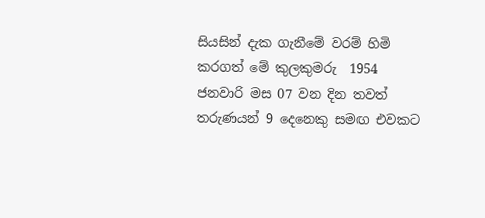සියසින් දැක ගැනීමේ වරම් හිමි කරගත් මේ කුලකුමරු  1954 ජනවාරි මස 07 වන දින තවත් තරුණයන් 9 දෙනෙකු සමඟ එවකට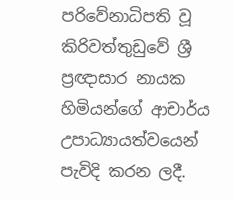පරිවේනාධිපති වූ කිරිවත්තුඩුවේ ශ්‍රී ප්‍රඥාසාර නායක හිමියන්ගේ ආචාර්ය උපාධ්‍යායත්වයෙන් පැවිදි කරන ලදී.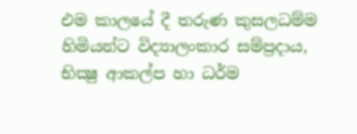එම කාලයේ දී තරුණ කුසලධම්ම හිමියන්ට විද්‍යාලංකාර සම්ප්‍රදාය, භික්‍ෂු ආකල්ප හා ධර්ම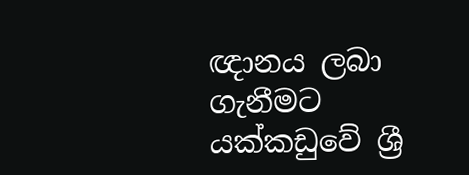ඥානය ලබා ගැනීමට යක්කඩුවේ ශ්‍රී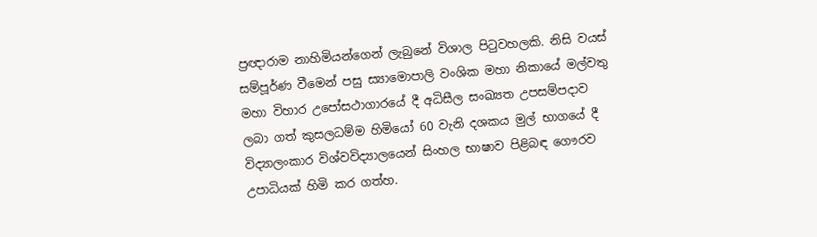ප්‍රඥාරාම නාහිමියන්ගෙන් ලැබුනේ විශාල පිටුවහලකි. නිසි වයස් සම්පූර්ණ වීමෙන් පසු ස්‍යාමොපාලි වංශික මහා නිකායේ මල්වතු මහා විහාර උපෝසථාගාරයේ දී අධිසීල සංඛ්‍යත උපසම්පදාව ලබා ගත් කුසලධම්ම හිමියෝ 60 වැනි දශකය මුල් භාගයේ දී විද්‍යාලංකාර විශ්වවිද්‍යාලයෙන් සිංහල භාෂාව පිළිබඳ ගෞරව උපාධියක් හිමි කර ගත්හ.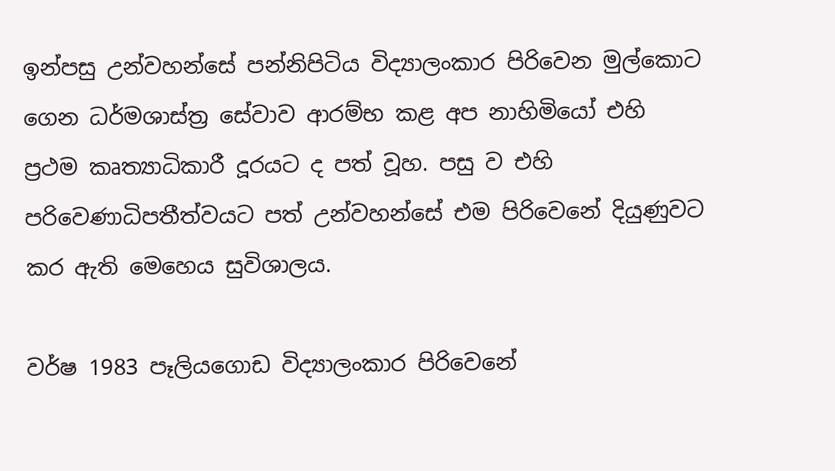ඉන්පසු උන්වහන්සේ පන්නිපිටිය විද්‍යාලංකාර පිරිවෙන මුල්කොට ගෙන ධර්මශාස්ත්‍ර සේවාව ආරම්භ කළ අප නාහිමියෝ එහි ප්‍රථම කෘත්‍යාධිකාරී දූරයට ද පත් වූහ. පසු ව එහි පරිවෙණාධිපතීත්වයට පත් උන්වහන්සේ එම පිරිවෙනේ දියුණුවට කර ඇති මෙහෙය සුවිශාලය.

වර්ෂ 1983 පෑලියගොඩ විද්‍යාලංකාර පිරිවෙනේ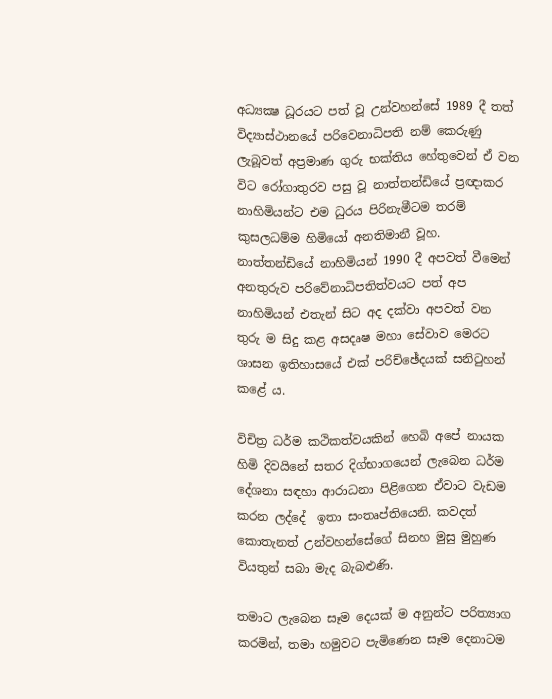අධ්‍යක්‍ෂ ධූරයට පත් වූ උන්වහන්සේ 1989 දී තත් විද්‍යාස්ථානයේ පරිවෙනාධිපති නම් කෙරුණු ලැබූවත් අප්‍රමාණ ගුරු භක්තිය හේතුවෙන් ඒ වන විට රෝගාතුරව පසු වූ නාත්තන්ඩියේ ප්‍රඥාකර නාහිමියන්ට එම ධුරය පිරිනැමීටම තරම් කුසලධම්ම හිමියෝ අනතිමානී වූහ. නාත්තන්ඩියේ නාහිමියන් 1990 දී අපවත් වීමෙන් අනතුරුව පරිවේනාධිපතිත්වයට පත් අප නාහිමියන් එතැන් සිට අද දක්වා අපවත් වන තුරු ම සිදු කළ අසදෘෂ මහා සේවාව මෙරට ශාසන ඉතිහාසයේ එක් පරිච්ඡේදයක් සනිටුහන් කළේ ය.

විචිත්‍ර ධර්ම කථිකත්වයකින් හෙබි අපේ නායක හිමි දිවයිනේ සතර දිග්භාගයෙන් ලැබෙන ධර්ම දේශනා සඳහා ආරාධනා පිළිගෙන ඒවාට වැඩම කරන ලද්දේ  ඉතා සංතෘප්තියෙනි. කවදත් කොතැනත් උන්වහන්සේගේ සිනහ මුසු මුහුණ වියතුන් සබා මැද බැබළුණි.

තමාට ලැබෙන සෑම දෙයක් ම අනුන්ට පරිත්‍යාග කරමින්, තමා හමුවට පැමිණෙන සෑම දෙනාටම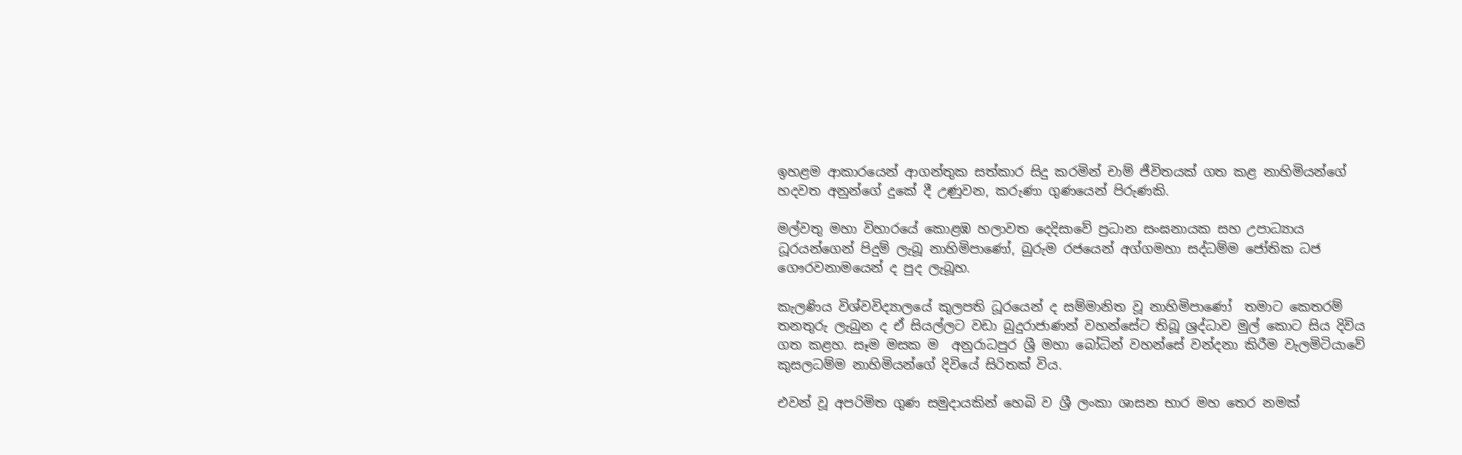ඉහළම ආකාරයෙන් ආගන්තුක සත්කාර සිදු කරමින් චාම් ජීවිතයක් ගත කළ නාහිමියන්ගේ හදවත අනුන්ගේ දුකේ දී උණුවන, කරුණා ගුණයෙන් පිරුණකි.

මල්වතු මහා විහාරයේ කොළඹ හලාවත දෙදිසාවේ ප්‍රධාන සංඝනායක සහ උපාධ්‍යාය ධූරයන්ගෙන් පිදුම් ලැබූ නාහිමිපාණෝ, බුරුම රජයෙන් අග්ගමහා සද්ධම්ම ජෝතික ධජ ගෞරවනාමයෙන් ද පුද ලැබූහ.

කැලණිය විශ්වවිද්‍යාලයේ කුලපති ධූරයෙන් ද සම්මානිත වූ නාහිමිපාණෝ  තමාට කෙතරම් තනතුරු ලැබුන ද ඒ සියල්ලට වඩා බුදුරාජාණන් වහන්සේට තිබූ ශ්‍රද්ධාව මුල් කොට සිය දිවිය ගත කළහ. සෑම මසක ම  අනුරාධපුර ශ්‍රී මහා බෝධින් වහන්සේ වන්දනා කිරීම වැලමිටියාවේ කුසලධම්ම නාහිමියන්ගේ දිවියේ සිරිතක් විය.

එවන් වූ අපරිමිත ගුණ සමුදායකින් හෙබි ව ශ්‍රී ලංකා ශාසන භාර මහ තෙර නමක්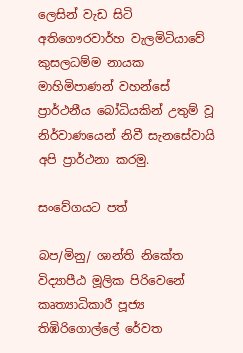ලෙසින් වැඩ සිටි අතිගෞරවාර්හ වැලමිටියාවේ කුසලධම්ම නායක මාහිමිපාණන් වහන්සේ ප්‍රාර්ථනීය බෝධියකින් උතුම් වූ නිර්වාණයෙන් නිවී සැනසේවායි අපි ප්‍රාර්ථනා කරමු.

සංවේගයට පත්

බප/මිනු/ ශාන්ති නිකේත විද්‍යාපීඨ මූලික පිරිවෙනේ කෘත්‍යාධිකාරී පූජ්‍ය තිඹිරිගොල්ලේ රේවත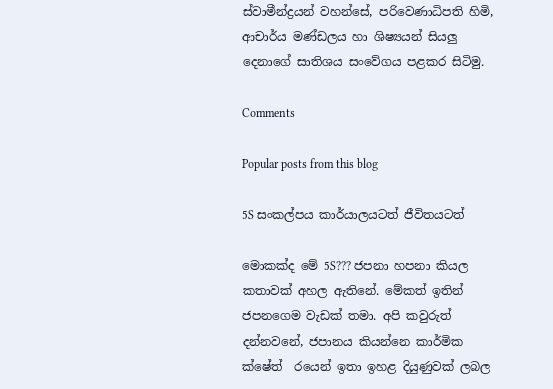ස්වාමීන්ද්‍රයන් වහන්සේ, පරිවෙණාධිපති හිමි, ආචාර්ය මණ්ඩලය හා ශිෂ්‍යයන් සියලු දෙනාගේ සාතිශය සංවේගය පළකර සිටිමු.

Comments

Popular posts from this blog

5S සංකල්පය කාර්යාලයටත් ජීවිතයටත්

මොකක්ද මේ 5S??? ජපනා හපනා කියල කතාවක් අහල ඇතිනේ. මේකත් ඉතින් ජපනගෙම වැඩක් තමා. අපි කවුරුත් දන්නවනේ, ජපානය කියන්නෙ කාර්මික ක්ෂේත් ‍ රයෙන් ඉතා ඉහළ දියුණුවක් ලබල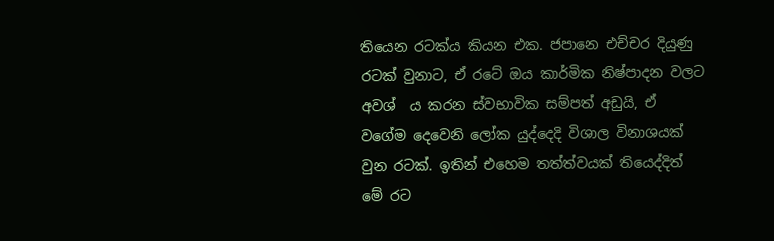තියෙන රටක්ය කියන එක. ජපානෙ එච්චර දියුණු රටක් වුනාට, ඒ රටේ ඔය කාර්මික නිෂ්පාදන වලට අවශ් ‍ ය කරන ස්වභාවික සම්පත් අඩුයි, ඒ වගේම දෙවෙනි ලෝක යුද්දෙදි විශාල විනාශයක් වුන රටක්. ඉතින් එහෙම තත්ත්වයක් තියෙද්දිත් මේ රට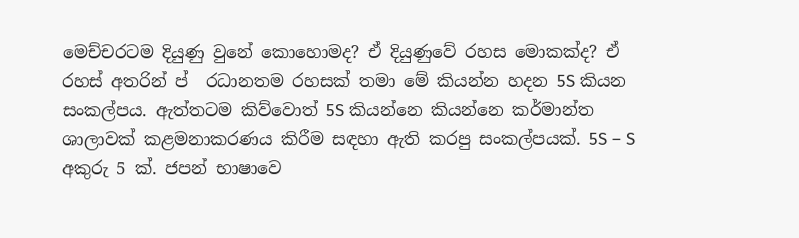මෙච්චරටම දියුණු වුනේ කොහොමද? ඒ දියුණුවේ රහස මොකක්ද? ඒ රහස් අතරින් ප් ‍ රධානතම රහසක් තමා මේ කියන්න හදන 5S කියන සංකල්පය. ඇත්තටම කිව්වොත් 5S කියන්නෙ කියන්නෙ කර්මාන්ත ශාලාවක් කළමනාකරණය කිරීම සඳහා ඇති කරපු සංකල්පයක්. 5S – S අකුරු 5 ක්. ජපන් භාෂාවෙ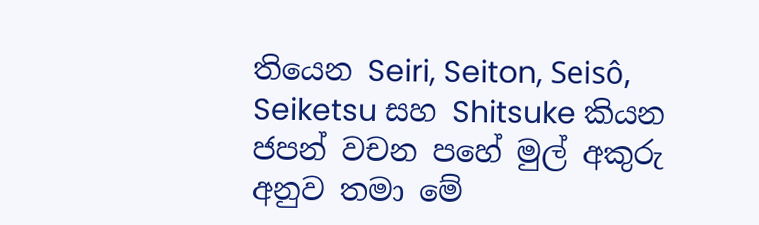තියෙන Seiri, Seiton, Seisô, Seiketsu සහ Shitsuke කියන ජපන් වචන පහේ මුල් අකුරු අනුව තමා මේ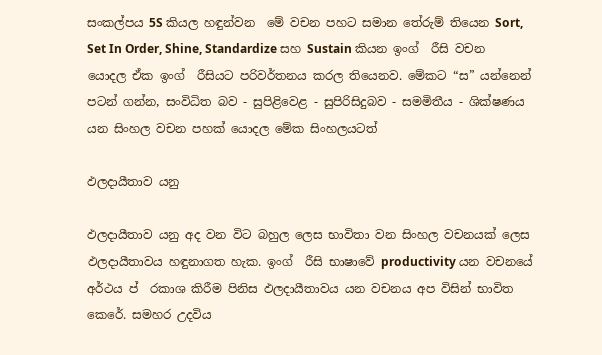සංකල්පය 5S කියල හඳුන්වන ‍ මේ වචන පහට සමාන තේරුම් තියෙන Sort, Set In Order, Shine, Standardize සහ Sustain කියන ඉංග් ‍ රීසි වචන යොදල ඒක ඉංග් ‍ රීසියට පරිවර්තනය කරල තියෙනව. මේකට “ස” යන්නෙන් පටන් ගන්න, සංවිධිත බව - සුපිළිවෙළ - සුපිරිසිදුබව - සමමිතීය - ශික්ෂණය යන සිංහල වචන පහක් යොදල මේක සිංහලයටත්

ඵලදායීතාව යනු

ඵලදායීතාව යනු අද වන විට බහුල ලෙස භාවිතා වන සිංහල වචනයක් ලෙස ඵලදායීතාවය හඳුනාගත හැක. ඉංග් ‍ රීසි භාෂාවේ productivity යන වචනයේ අර්ථය ප් ‍ රකාශ කිරීම පිනිස ඵලදායීතාවය යන වචනය අප විසින් භාවිත කෙරේ. සමහර උදවිය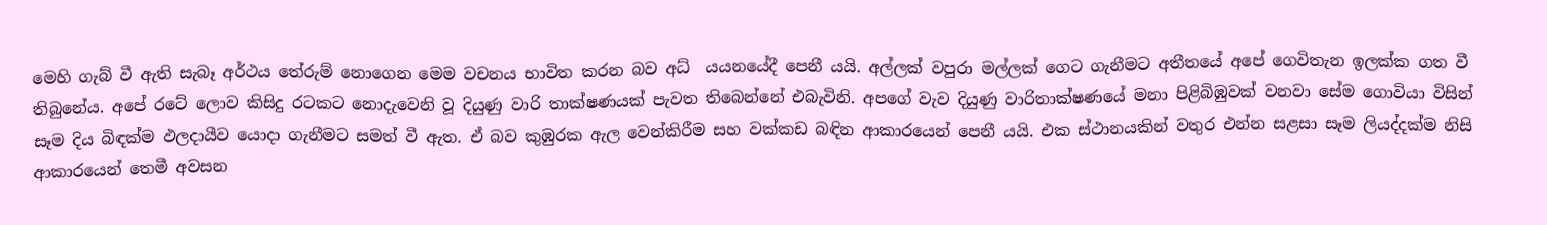මෙහි ගැබ් වී ඇති සැබෑ අර්ථය තේරුම් නොගෙන මෙම වචනය භාවිත කරන බව අධ් ‍ යයනයේදී පෙනී යයි. අල්ලක් වපුරා මල්ලක් ගෙට ගැනීමට අතීතයේ අපේ ගෙවිතැන ඉලක්ක ගත වී තිබුනේය. අපේ රටේ ලොව කිසිදු රටකට නොදැවෙනි වූ දියුණු වාරි තාක්ෂණයක් පැවත තිබෙන්නේ එබැවිනි. අපගේ වැව දියුණු වාරිතාක්ෂණයේ මනා පිළිබිඹුවක් වනවා සේම ගොවියා විසින් සෑම දිය බිඳක්ම ඵලදායීව යොදා ගැනීමට සමත් වී ඇත. ඒ බව කුඹුරක ඇල වෙන්කිරීම සහ වක්කඩ බඳින ආකාරයෙන් පෙනී යයි. එක ස්ථානයකින් වතුර එන්න සළසා සෑම ලියද්දක්ම නිසි ආකාරයෙන් තෙමී අවසන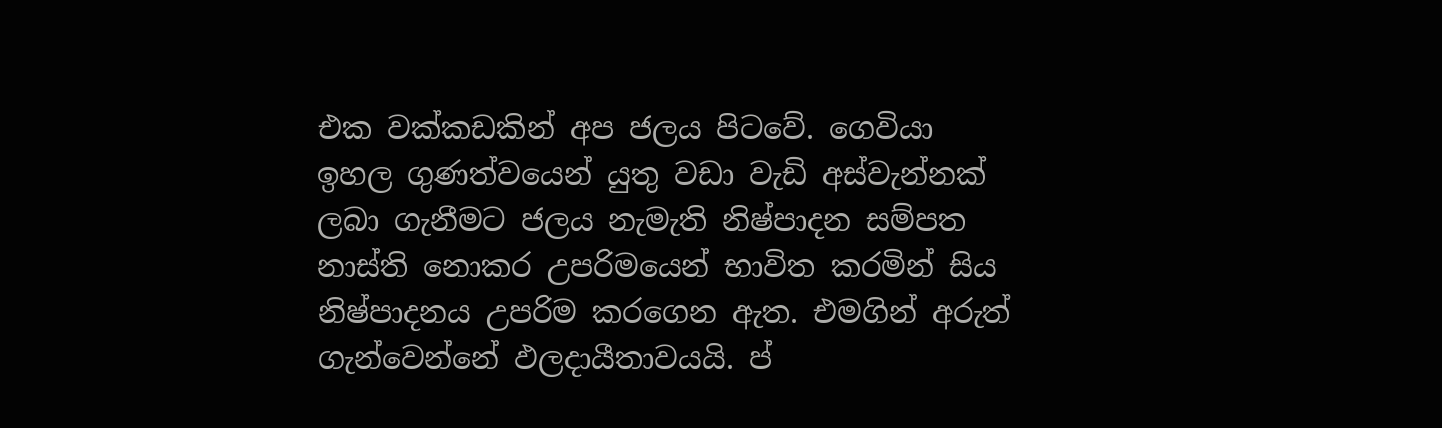එක වක්කඩකින් අප ජලය පිටවේ. ගෙවියා ඉහල ගුණත්වයෙන් යුතු වඩා වැඩි අස්වැන්නක් ලබා ගැනීමට ජලය නැමැති නිෂ්පාදන සම්පත නාස්ති නොකර උපරිමයෙන් භාවිත කරමින් සිය නිෂ්පාදනය උපරිම කරගෙන ඇත. එමගින් අරුත් ගැන්වෙන්නේ ඵලදායීතාවයයි. ප් ‍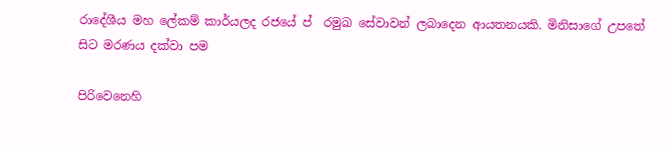රාදේශීය මහ ලේකම් කාර්යලද රජයේ ප් ‍ රමුඛ සේවාවන් ලබාදෙන ආයතනයකි. මිනිසාගේ උපතේ සිට මරණය දක්වා පම

පිරිවෙනෙහි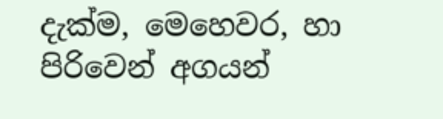දැක්ම, මෙහෙවර, හා පිරිවෙන් අගයන්